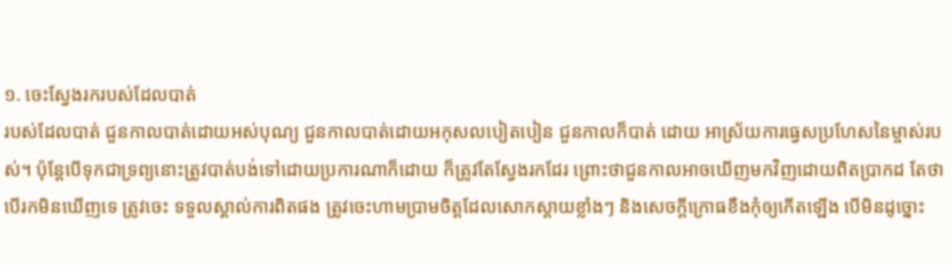១. ចេះស្វែងរករបស់ដែលបាត់
របស់ដែលបាត់ ជួនកាលបាត់ដោយអស់បុណ្យ ជួនកាលបាត់ដោយអកុសលបៀតបៀន ជួនកាលក៏បាត់ ដោយ អាស្រ័យការធ្វេសប្រហែសនៃម្ចាស់របស់។ ប៉ុន្តែបើទុកជាទ្រព្យនោះត្រូវបាត់បង់ទៅដោយប្រការណាក៏ដោយ ក៏ត្រូវតែស្វែងរកដែរ ព្រោះថាជួនកាលអាចឃើញមកវិញដោយពិតប្រាកដ តែថាបើរកមិនឃើញទេ ត្រូវចេះ ទទួលស្គាល់ការពិតផង ត្រូវចេះហាមប្រាមចិត្តដែលសោកស្តាយខ្លាំងៗ និងសេចក្តីក្រោធខឹងកុំឲ្យកើតឡើង បើមិនដូច្នោះ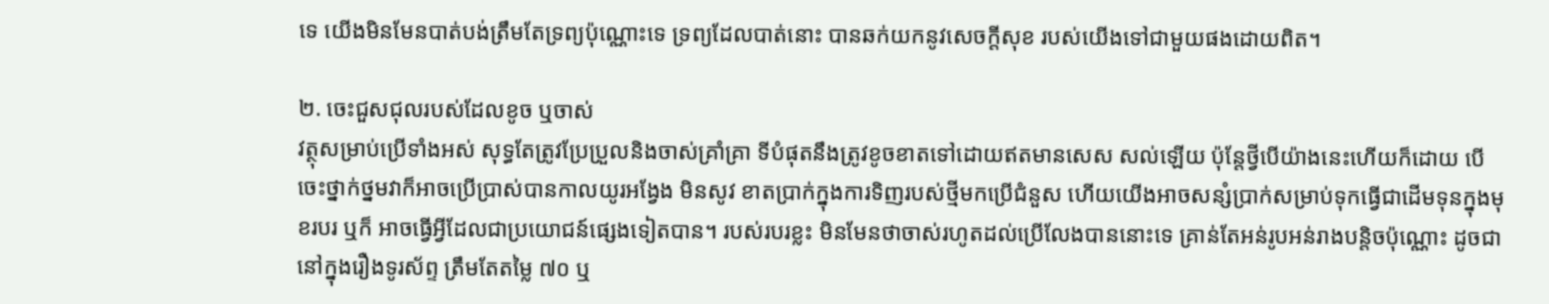ទេ យើងមិនមែនបាត់បង់ត្រឹមតែទ្រព្យប៉ុណ្ណោះទេ ទ្រព្យដែលបាត់នោះ បានឆក់យកនូវសេចក្តីសុខ របស់យើងទៅជាមួយផងដោយពិត។

២. ចេះជួសជុលរបស់ដែលខូច ឬចាស់
វត្ថុសម្រាប់ប្រើទាំងអស់ សុទ្ធតែត្រូវប្រែប្រួលនិងចាស់គ្រាំគ្រា ទីបំផុតនឹងត្រូវខូចខាតទៅដោយឥតមានសេស សល់ឡើយ ប៉ុន្តែថ្វីបើយ៉ាងនេះហើយក៏ដោយ បើចេះថ្នាក់ថ្នមវាក៏អាចប្រើប្រាស់បានកាលយូរអង្វែង មិនសូវ ខាតប្រាក់ក្នុងការទិញរបស់ថ្មីមកប្រើជំនួស ហើយយើងអាចសន្សំប្រាក់សម្រាប់ទុកធ្វើជាដើមទុនក្នុងមុខរបរ ឬក៏ អាចធ្វើអ្វីដែលជាប្រយោជន៍ផ្សេងទៀតបាន។ របស់របរខ្លះ មិនមែនថាចាស់រហូតដល់ប្រើលែងបាននោះទេ គ្រាន់តែអន់រូបអន់រាងបន្តិចប៉ុណ្ណោះ ដូចជានៅក្នុងរឿងទូរស័ព្ទ ត្រឹមតែតម្លៃ ៧០ ឬ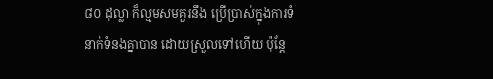៨០ ដុល្លា ក៏ល្មមសមគួរនឹង ប្រើប្រាស់ក្នុងការទំនាក់ទំនងគ្នាបាន ដោយស្រួលទៅហើយ ប៉ុន្តែ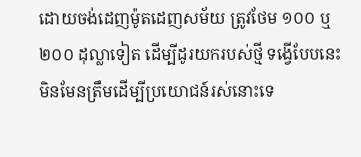ដោយចង់ដេញម៉ូតដេញសម័យ ត្រូវថែម ១០០ ឬ ២០០ ដុល្លាទៀត ដើម្បីដូរយករបស់ថ្មី ទង្វើបែបនេះ មិនមែនត្រឹមដើម្បីប្រយោជន៍រស់នោះទេ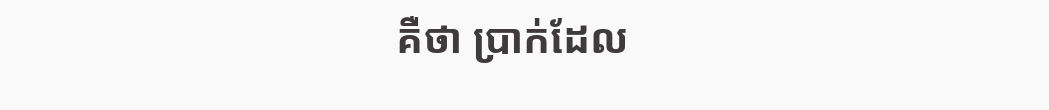គឺថា ប្រាក់ដែល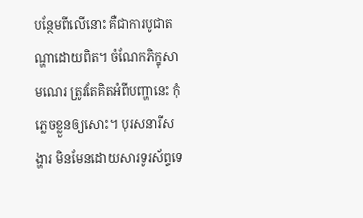បន្ថែមពីលើនោះ គឺជាការបូជាតណ្ហាដោយពិត។ ចំណែកភិក្ខុសាមណេរ ត្រូវតែគិតអំពីបញ្ហានេះ កុំភ្លេចខ្លួនឲ្យសោះ។ បុរសនារីសង្ហារ មិនមែនដោយសារទូរស័ព្ទទេ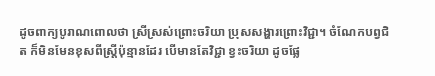ដូចពាក្យបូរាណពោលថា ស្រីស្រស់ព្រោះចរិយា ប្រុសសង្ហារព្រោះវិជ្ជា។ ចំណែកបព្វជិត ក៏មិនមែនខុសពីស្រ្តីប៉ុន្មានដែរ បើមានតែវិជ្ជា ខ្វះចរិយា ដូចផ្លែ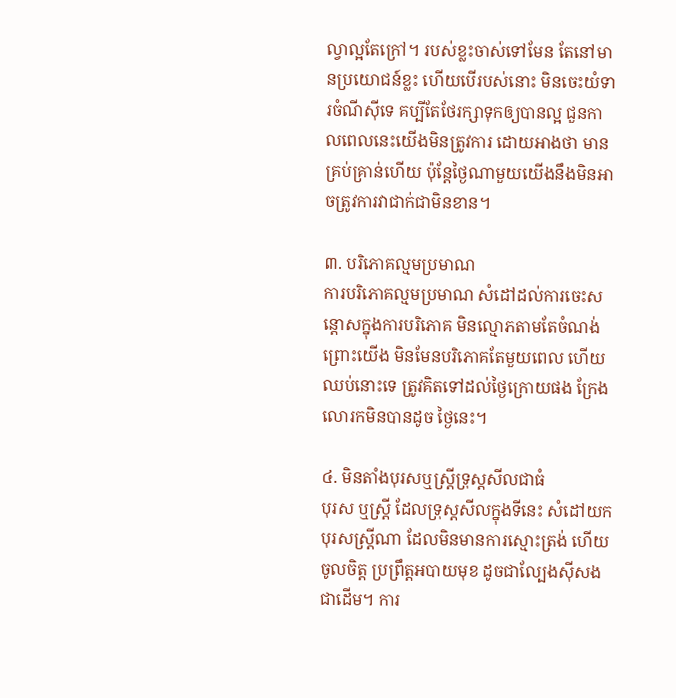ល្វាល្អតែក្រៅ។ របស់ខ្លះចាស់ទៅមែន តែនៅមានប្រយោជន៍ខ្លះ ហើយបើរបស់នោះ មិនចេះយំទារចំណីស៊ីទេ គប្បីតែថែរក្សាទុកឲ្យបានល្អ ជួនកាលពេលនេះយើងមិនត្រូវការ ដោយអាងថា មានគ្រប់គ្រាន់ហើយ ប៉ុន្តែថ្ងៃណាមួយយើងនឹងមិនអាចត្រូវការវាជាក់ជាមិនខាន។

៣. បរិភោគល្មមប្រមាណ
ការបរិភោគល្មមប្រមាណ សំដៅដល់ការចេះសន្តោសក្នុងការបរិភោគ មិនល្មោភតាមតែចំណង់ ព្រោះយើង មិនមែនបរិភោគតែមួយពេល ហើយឈប់នោះទេ ត្រូវគិតទៅដល់ថ្ងៃក្រោយផង ក្រែងលោរកមិនបានដូច ថ្ងៃនេះ។

៤. មិនតាំងបុរសឬស្រ្តីទ្រុស្តសីលជាធំ
បុរស ឬស្រ្តី ដែលទ្រុស្តសីលក្នុងទីនេះ សំដៅយកបុរសស្រ្តីណា ដែលមិនមានការស្មោះត្រង់ ហើយចូលចិត្ត ប្រព្រឹត្តអបាយមុខ ដូចជាល្បែងស៊ីសងជាដើម។ ការ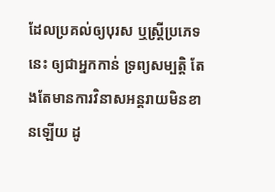ដែលប្រគល់ឲ្យបុរស ឬស្រ្តីប្រភេទនេះ ឲ្យជាអ្នកកាន់ ទ្រព្យសម្បត្តិ តែងតែមានការវិនាសអន្តរាយមិនខានឡើយ ដូ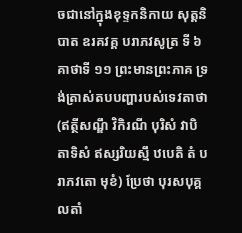ចជានៅក្នុងខុទ្ទកនិកាយ សុត្តនិបាត ឧរគវគ្គ បរាភវសូត្រ ទី ៦ គាថាទី ១១ ព្រះមានព្រះភាគ ទ្រង់ត្រាស់តបបញ្ហារបស់ទេវតាថា (ឥត្ថីសណ្ឌឹ វិកិរណី បុរិសំ វាបិ តាទិសំ ឥស្សរិយស្មឹ ឋបេតិ តំ បរាភវតោ មុខំ) ប្រែថា បុរសបុគ្គលតាំ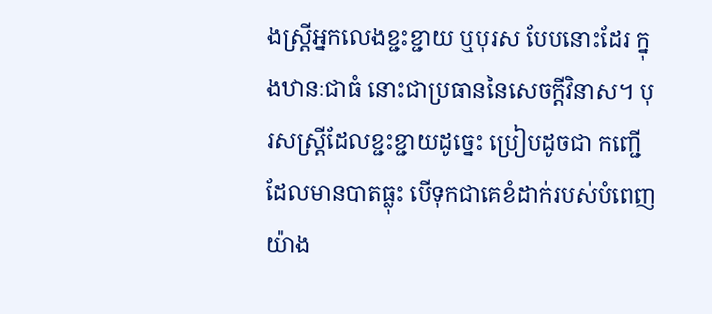ងស្រ្តីអ្នកលេងខ្ជះខ្ជាយ ឬបុរស បែបនោះដែរ ក្នុងឋានៈជាធំ នោះជាប្រធាននៃសេចក្តីវិនាស។ បុរសស្រ្តីដែលខ្ជះខ្ជាយដូច្នេះ ប្រៀបដូចជា កញ្ជើដែលមានបាតធ្លុះ បើទុកជាគេខំដាក់របស់បំពេញយ៉ាង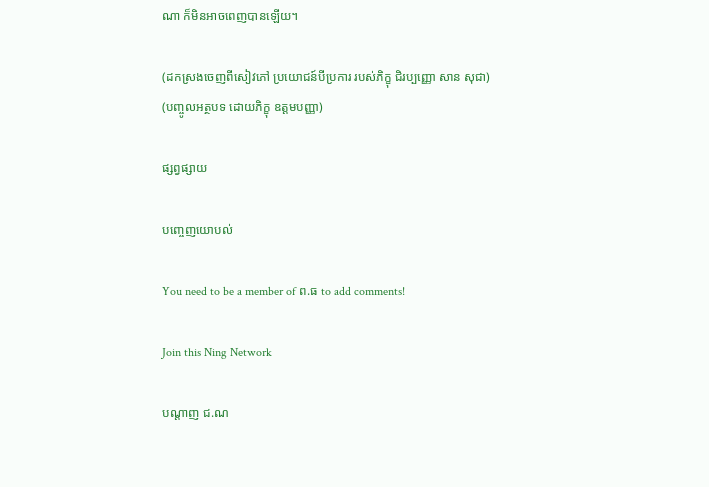ណា ក៏មិនអាចពេញបានឡើយ។

(ដកស្រងចេញពីសៀវភៅ ប្រយោជន៍បីប្រការ របស់ភិក្ខុ ជិរប្បញ្ញោ សាន សុជា)
(បញ្ចូលអត្ថបទ ដោយភិក្ខុ ឧត្តមបញ្ញា)

ផ្សព្វផ្សាយ

បញ្ចេញយោបល់

You need to be a member of ព.ធ to add comments!

Join this Ning Network

បណ្តាញ ជ.ណ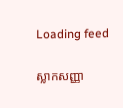Loading feed

ស្លាកសញ្ញា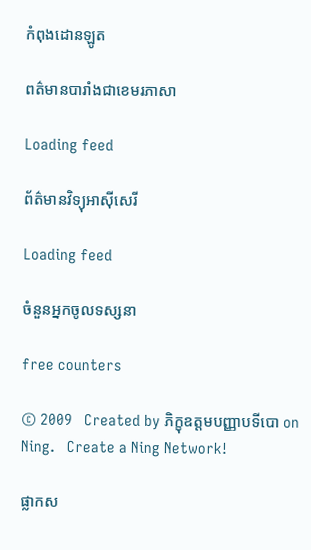កំពុងដោនឡូត

ពត៌មានបារាំងជាខេមរភាសា

Loading feed

ព័ត៌មានវិទ្យុអាស៊ីសេរី

Loading feed

ចំនួនអ្នកចូលទស្សនា

free counters

© 2009   Created by ភិក្ខុឧត្តមបញ្ញាបទីបោ on Ning.   Create a Ning Network!

ផ្លាកស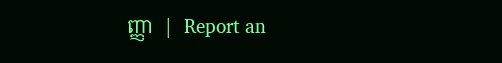ញ្ញា  |  Report an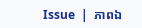Issue  |  ភាពឯ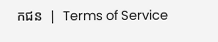កជន  |  Terms of Service